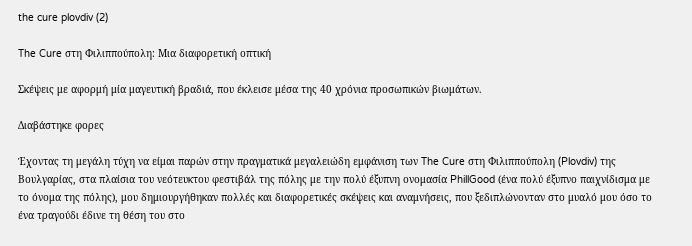the cure plovdiv (2)

The Cure στη Φιλιππούπολη: Μια διαφορετική οπτική

Σκέψεις με αφορμή μία μαγευτική βραδιά, που έκλεισε μέσα της 40 χρόνια προσωπικών βιωμάτων.

Διαβάστηκε φορες

Έχοντας τη μεγάλη τύχη να είμαι παρών στην πραγματικά μεγαλειώδη εμφάνιση των The Cure στη Φιλιππούπολη (Plovdiv) της Βουλγαρίας, στα πλαίσια του νεότευκτου φεστιβάλ της πόλης με την πολύ έξυπνη ονομασία PhillGood (ένα πολύ έξυπνο παιχνίδισμα με το όνομα της πόλης), μου δημιουργήθηκαν πολλές και διαφορετικές σκέψεις και αναμνήσεις, που ξεδιπλώνονταν στο μυαλό μου όσο το ένα τραγούδι έδινε τη θέση του στο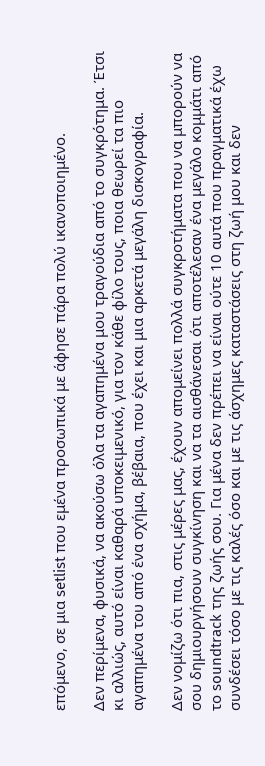επόμενο, σε μια setlist που εμένα προσωπικά με άφησε πάρα πολύ ικανοποιημένο.

Δεν περίμενα, φυσικά, να ακούσω όλα τα αγαπημένα μου τραγούδια από το συγκρότημα. Έτσι κι αλλιώς, αυτό είναι καθαρά υποκειμενικό, για τον κάθε φίλο τους, ποια θεωρεί τα πιο αγαπημένα του από ένα σχήμα, βέβαια, που έχει και μια αρκετά μεγάλη δισκογραφία.

Δεν νομίζω ότι πια, στις μέρες μας, έχουν απομείνει πολλά συγκροτήματα που να μπορούν να σου δημιουργήσουν συγκίνηση και να τα αισθάνεσαι ότι αποτέλεσαν ένα μεγάλο κομμάτι από το soundtrack της ζωής σου. Για μένα δεν πρέπει να είναι ούτε 10 αυτά που πραγματικά έχω συνδέσει τόσο με τις καλές όσο και με τις άσχημες καταστάσεις στη ζωή μου και δεν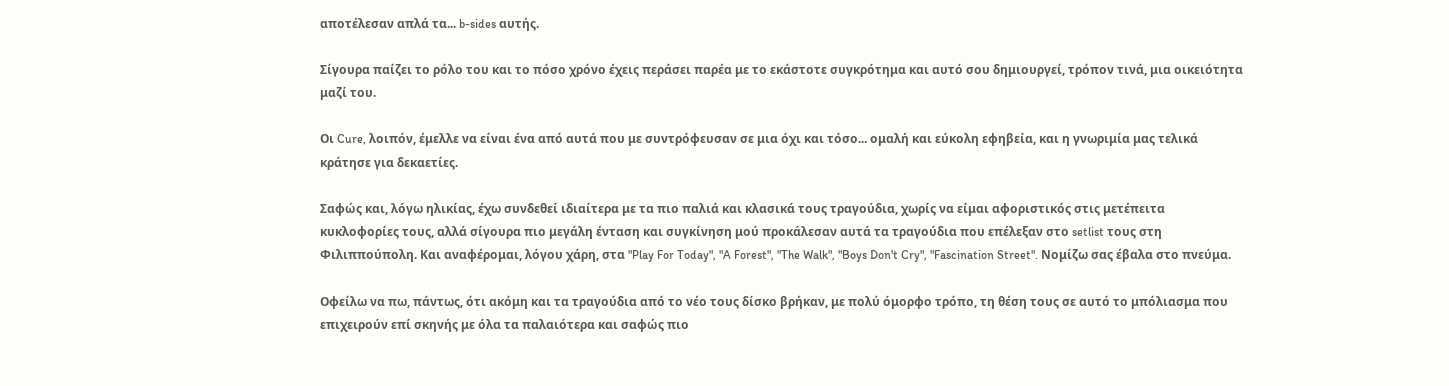αποτέλεσαν απλά τα... b-sides αυτής.

Σίγουρα παίζει το ρόλο του και το πόσο χρόνο έχεις περάσει παρέα με το εκάστοτε συγκρότημα και αυτό σου δημιουργεί, τρόπον τινά, μια οικειότητα μαζί του.

Οι Cure, λοιπόν, έμελλε να είναι ένα από αυτά που με συντρόφευσαν σε μια όχι και τόσο... ομαλή και εύκολη εφηβεία, και η γνωριμία μας τελικά κράτησε για δεκαετίες.

Σαφώς και, λόγω ηλικίας, έχω συνδεθεί ιδιαίτερα με τα πιο παλιά και κλασικά τους τραγούδια, χωρίς να είμαι αφοριστικός στις μετέπειτα κυκλοφορίες τους, αλλά σίγουρα πιο μεγάλη ένταση και συγκίνηση μού προκάλεσαν αυτά τα τραγούδια που επέλεξαν στο setlist τους στη Φιλιππούπολη. Και αναφέρομαι, λόγου χάρη, στα "Play For Today", "A Forest", "The Walk", "Boys Don't Cry", "Fascination Street". Νομίζω σας έβαλα στο πνεύμα.

Οφείλω να πω, πάντως, ότι ακόμη και τα τραγούδια από το νέο τους δίσκο βρήκαν, με πολύ όμορφο τρόπο, τη θέση τους σε αυτό το μπόλιασμα που επιχειρούν επί σκηνής με όλα τα παλαιότερα και σαφώς πιο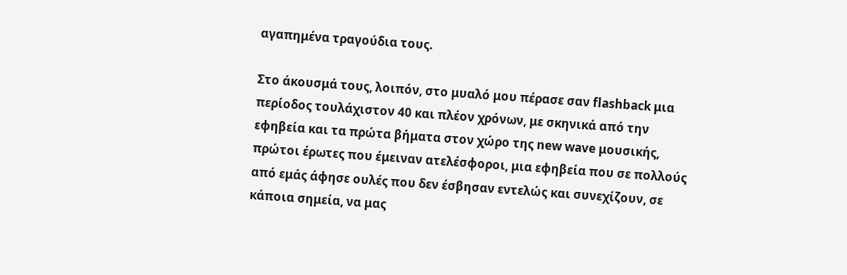αγαπημένα τραγούδια τους.

Στο άκουσμά τους, λοιπόν, στο μυαλό μου πέρασε σαν flashback μια περίοδος τουλάχιστον 40 και πλέον χρόνων, με σκηνικά από την εφηβεία και τα πρώτα βήματα στον χώρο της new wave μουσικής, πρώτοι έρωτες που έμειναν ατελέσφοροι, μια εφηβεία που σε πολλούς από εμάς άφησε ουλές που δεν έσβησαν εντελώς και συνεχίζουν, σε κάποια σημεία, να μας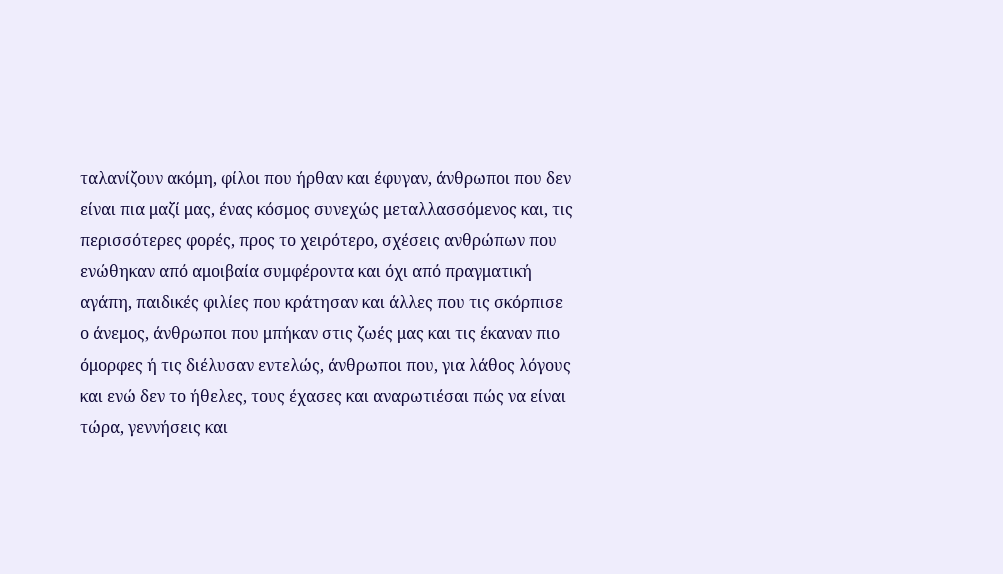ταλανίζουν ακόμη, φίλοι που ήρθαν και έφυγαν, άνθρωποι που δεν είναι πια μαζί μας, ένας κόσμος συνεχώς μεταλλασσόμενος και, τις περισσότερες φορές, προς το χειρότερο, σχέσεις ανθρώπων που ενώθηκαν από αμοιβαία συμφέροντα και όχι από πραγματική αγάπη, παιδικές φιλίες που κράτησαν και άλλες που τις σκόρπισε ο άνεμος, άνθρωποι που μπήκαν στις ζωές μας και τις έκαναν πιο όμορφες ή τις διέλυσαν εντελώς, άνθρωποι που, για λάθος λόγους και ενώ δεν το ήθελες, τους έχασες και αναρωτιέσαι πώς να είναι τώρα, γεννήσεις και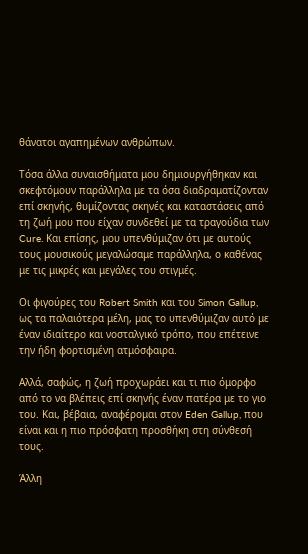θάνατοι αγαπημένων ανθρώπων.

Τόσα άλλα συναισθήματα μου δημιουργήθηκαν και σκεφτόμουν παράλληλα με τα όσα διαδραματίζονταν επί σκηνής, θυμίζοντας σκηνές και καταστάσεις από τη ζωή μου που είχαν συνδεθεί με τα τραγούδια των Cure. Και επίσης, μου υπενθύμιζαν ότι με αυτούς τους μουσικούς μεγαλώσαμε παράλληλα, ο καθένας με τις μικρές και μεγάλες του στιγμές.

Οι φιγούρες του Robert Smith και του Simon Gallup, ως τα παλαιότερα μέλη, μας το υπενθύμιζαν αυτό με έναν ιδιαίτερο και νοσταλγικό τρόπο, που επέτεινε την ήδη φορτισμένη ατμόσφαιρα.

Αλλά, σαφώς, η ζωή προχωράει και τι πιο όμορφο από το να βλέπεις επί σκηνής έναν πατέρα με το γιο του. Και, βέβαια, αναφέρομαι στον Eden Gallup, που είναι και η πιο πρόσφατη προσθήκη στη σύνθεσή τους.

Άλλη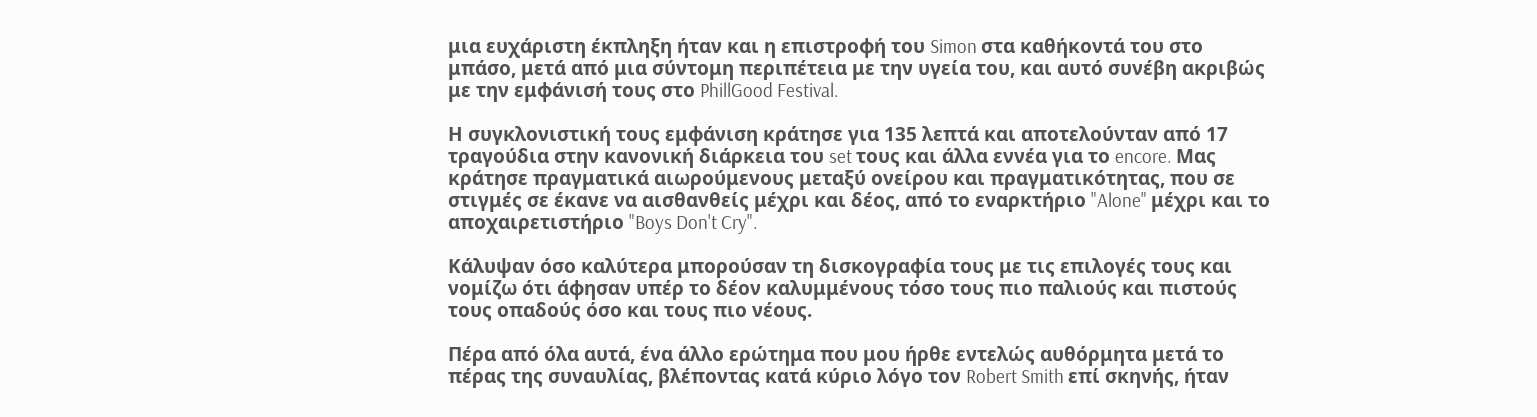μια ευχάριστη έκπληξη ήταν και η επιστροφή του Simon στα καθήκοντά του στο μπάσο, μετά από μια σύντομη περιπέτεια με την υγεία του, και αυτό συνέβη ακριβώς με την εμφάνισή τους στο PhillGood Festival.

Η συγκλονιστική τους εμφάνιση κράτησε για 135 λεπτά και αποτελούνταν από 17 τραγούδια στην κανονική διάρκεια του set τους και άλλα εννέα για το encore. Μας κράτησε πραγματικά αιωρούμενους μεταξύ ονείρου και πραγματικότητας, που σε στιγμές σε έκανε να αισθανθείς μέχρι και δέος, από το εναρκτήριο "Alone" μέχρι και το αποχαιρετιστήριο "Boys Don't Cry".

Κάλυψαν όσο καλύτερα μπορούσαν τη δισκογραφία τους με τις επιλογές τους και νομίζω ότι άφησαν υπέρ το δέον καλυμμένους τόσο τους πιο παλιούς και πιστούς τους οπαδούς όσο και τους πιο νέους.

Πέρα από όλα αυτά, ένα άλλο ερώτημα που μου ήρθε εντελώς αυθόρμητα μετά το πέρας της συναυλίας, βλέποντας κατά κύριο λόγο τον Robert Smith επί σκηνής, ήταν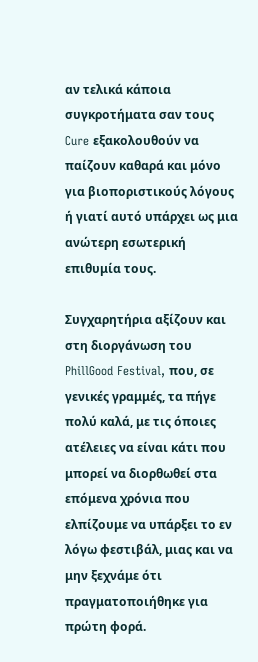αν τελικά κάποια συγκροτήματα σαν τους Cure εξακολουθούν να παίζουν καθαρά και μόνο για βιοποριστικούς λόγους ή γιατί αυτό υπάρχει ως μια ανώτερη εσωτερική επιθυμία τους.

Συγχαρητήρια αξίζουν και στη διοργάνωση του PhillGood Festival, που, σε γενικές γραμμές, τα πήγε πολύ καλά, με τις όποιες ατέλειες να είναι κάτι που μπορεί να διορθωθεί στα επόμενα χρόνια που ελπίζουμε να υπάρξει το εν λόγω φεστιβάλ, μιας και να μην ξεχνάμε ότι πραγματοποιήθηκε για πρώτη φορά.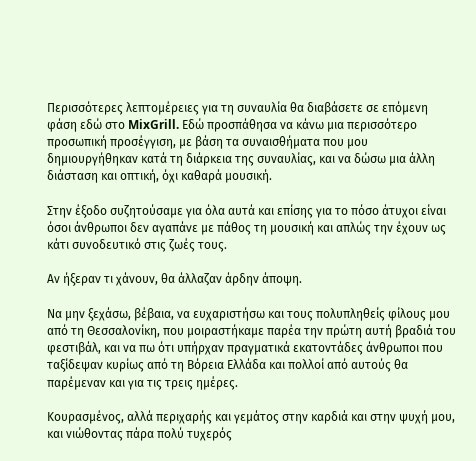Περισσότερες λεπτομέρειες για τη συναυλία θα διαβάσετε σε επόμενη φάση εδώ στο MixGrill. Εδώ προσπάθησα να κάνω μια περισσότερο προσωπική προσέγγιση, με βάση τα συναισθήματα που μου δημιουργήθηκαν κατά τη διάρκεια της συναυλίας, και να δώσω μια άλλη διάσταση και οπτική, όχι καθαρά μουσική.

Στην έξοδο συζητούσαμε για όλα αυτά και επίσης για το πόσο άτυχοι είναι όσοι άνθρωποι δεν αγαπάνε με πάθος τη μουσική και απλώς την έχουν ως κάτι συνοδευτικό στις ζωές τους.

Αν ήξεραν τι χάνουν, θα άλλαζαν άρδην άποψη.

Να μην ξεχάσω, βέβαια, να ευχαριστήσω και τους πολυπληθείς φίλους μου από τη Θεσσαλονίκη, που μοιραστήκαμε παρέα την πρώτη αυτή βραδιά του φεστιβάλ, και να πω ότι υπήρχαν πραγματικά εκατοντάδες άνθρωποι που ταξίδεψαν κυρίως από τη Βόρεια Ελλάδα και πολλοί από αυτούς θα παρέμεναν και για τις τρεις ημέρες.

Κουρασμένος, αλλά περιχαρής και γεμάτος στην καρδιά και στην ψυχή μου, και νιώθοντας πάρα πολύ τυχερός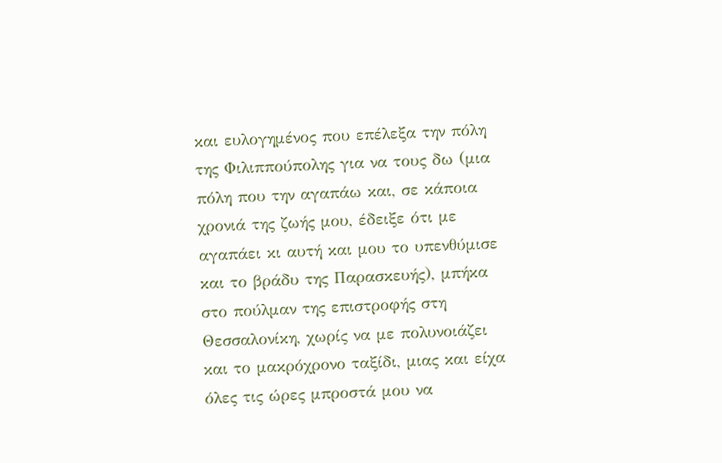και ευλογημένος που επέλεξα την πόλη της Φιλιππούπολης για να τους δω (μια πόλη που την αγαπάω και, σε κάποια χρονιά της ζωής μου, έδειξε ότι με αγαπάει κι αυτή και μου το υπενθύμισε και το βράδυ της Παρασκευής), μπήκα στο πούλμαν της επιστροφής στη Θεσσαλονίκη, χωρίς να με πολυνοιάζει και το μακρόχρονο ταξίδι, μιας και είχα όλες τις ώρες μπροστά μου να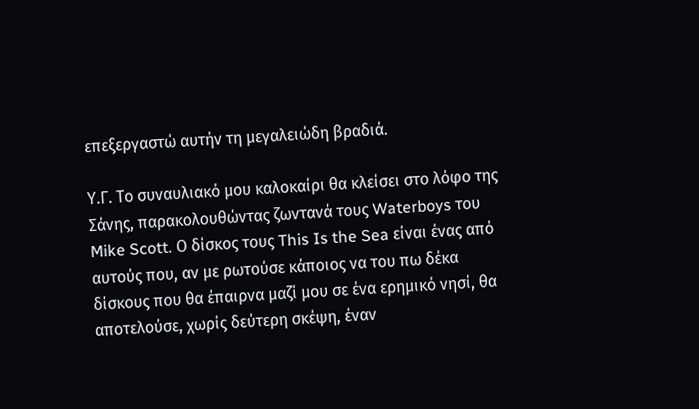επεξεργαστώ αυτήν τη μεγαλειώδη βραδιά.

Υ.Γ. Το συναυλιακό μου καλοκαίρι θα κλείσει στο λόφο της Σάνης, παρακολουθώντας ζωντανά τους Waterboys του Mike Scott. Ο δίσκος τους This Is the Sea είναι ένας από αυτούς που, αν με ρωτούσε κάποιος να του πω δέκα δίσκους που θα έπαιρνα μαζί μου σε ένα ερημικό νησί, θα αποτελούσε, χωρίς δεύτερη σκέψη, έναν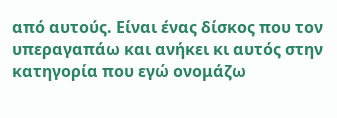από αυτούς. Είναι ένας δίσκος που τον υπεραγαπάω και ανήκει κι αυτός στην κατηγορία που εγώ ονομάζω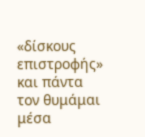«δίσκους επιστροφής» και πάντα τον θυμάμαι μέσα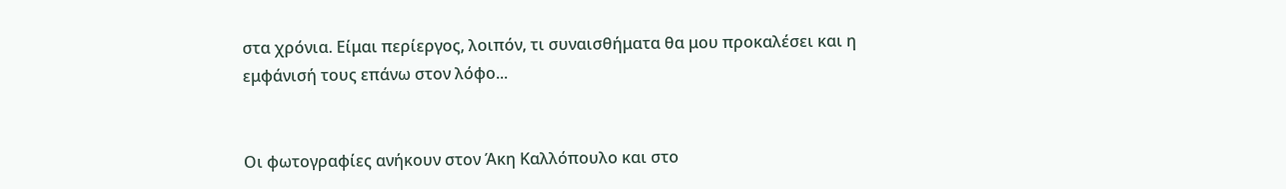στα χρόνια. Είμαι περίεργος, λοιπόν, τι συναισθήματα θα μου προκαλέσει και η εμφάνισή τους επάνω στον λόφο...


Οι φωτογραφίες ανήκουν στον Άκη Καλλόπουλο και στο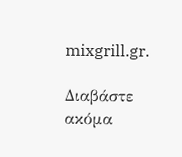mixgrill.gr.

Διαβάστε ακόμα